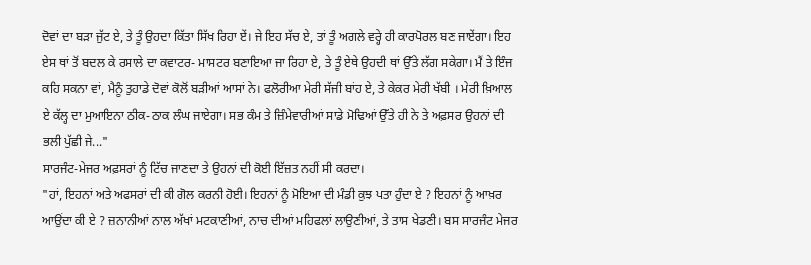ਦੋਵਾਂ ਦਾ ਬੜਾ ਜੁੱਟ ਏ, ਤੇ ਤੂੰ ਉਹਦਾ ਕਿੱਤਾ ਸਿੱਖ ਰਿਹਾ ਏਂ। ਜੇ ਇਹ ਸੱਚ ਏ, ਤਾਂ ਤੂੰ ਅਗਲੇ ਵਰ੍ਹੇ ਹੀ ਕਾਰਪੋਰਲ ਬਣ ਜਾਏਂਗਾ। ਇਹ ਏਸ ਥਾਂ ਤੋਂ ਬਦਲ ਕੇ ਰਸਾਲੇ ਦਾ ਕਵਾਟਰ- ਮਾਸਟਰ ਬਣਾਇਆ ਜਾ ਰਿਹਾ ਏ, ਤੇ ਤੂੰ ਏਥੇ ਉਹਦੀ ਥਾਂ ਉੱਤੇ ਲੱਗ ਸਕੇਗਾ। ਮੈਂ ਤੇ ਇੰਜ ਕਹਿ ਸਕਨਾ ਵਾਂ, ਮੈਨੂੰ ਤੁਹਾਡੇ ਦੋਵਾਂ ਕੋਲੋਂ ਬੜੀਆਂ ਆਸਾਂ ਨੇ। ਫਲੋਰੀਆ ਮੇਰੀ ਸੱਜੀ ਬਾਂਹ ਏ, ਤੇ ਕੇਕਰ ਮੇਰੀ ਖੱਬੀ । ਮੇਰੀ ਖ਼ਿਆਲ ਏ ਕੱਲ੍ਹ ਦਾ ਮੁਆਇਨਾ ਠੀਕ-ਠਾਕ ਲੰਘ ਜਾਏਗਾ। ਸਭ ਕੰਮ ਤੇ ਜ਼ਿੰਮੇਵਾਰੀਆਂ ਸਾਡੇ ਮੋਢਿਆਂ ਉੱਤੇ ਹੀ ਨੇ ਤੇ ਅਫ਼ਸਰ ਉਹਨਾਂ ਦੀ ਭਲੀ ਪੁੱਛੀ ਜੇ..."
ਸਾਰਜੰਟ-ਮੇਜਰ ਅਫ਼ਸਰਾਂ ਨੂੰ ਟਿੱਚ ਜਾਣਦਾ ਤੇ ਉਹਨਾਂ ਦੀ ਕੋਈ ਇੱਜ਼ਤ ਨਹੀਂ ਸੀ ਕਰਦਾ।
"ਹਾਂ, ਇਹਨਾਂ ਅਤੇ ਅਫਸਰਾਂ ਦੀ ਕੀ ਗੋਲ ਕਰਨੀ ਹੋਈ। ਇਹਨਾਂ ਨੂੰ ਮੋਇਆ ਦੀ ਮੰਡੀ ਕੁਝ ਪਤਾ ਹੁੰਦਾ ਏ ? ਇਹਨਾਂ ਨੂੰ ਆਖ਼ਰ ਆਉਂਦਾ ਕੀ ਏ ? ਜ਼ਨਾਨੀਆਂ ਨਾਲ ਅੱਖਾਂ ਮਟਕਾਣੀਆਂ, ਨਾਚ ਦੀਆਂ ਮਹਿਫਲਾਂ ਲਾਉਣੀਆਂ, ਤੇ ਤਾਸ ਖੇਡਣੀ। ਬਸ ਸਾਰਜੰਟ ਮੇਜਰ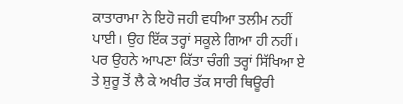ਕਾਤਾਰਾਮਾ ਨੇ ਇਹੋ ਜਹੀ ਵਧੀਆ ਤਲੀਮ ਨਹੀਂ ਪਾਈ। ਉਹ ਇੱਕ ਤਰ੍ਹਾਂ ਸਕੂਲੇ ਗਿਆ ਹੀ ਨਹੀਂ। ਪਰ ਉਹਨੇ ਆਪਣਾ ਕਿੱਤਾ ਚੰਗੀ ਤਰ੍ਹਾਂ ਸਿੱਖਿਆ ਏ ਤੇ ਸ਼ੁਰੂ ਤੋਂ ਲੈ ਕੇ ਅਖੀਰ ਤੱਕ ਸਾਰੀ ਥਿਊਰੀ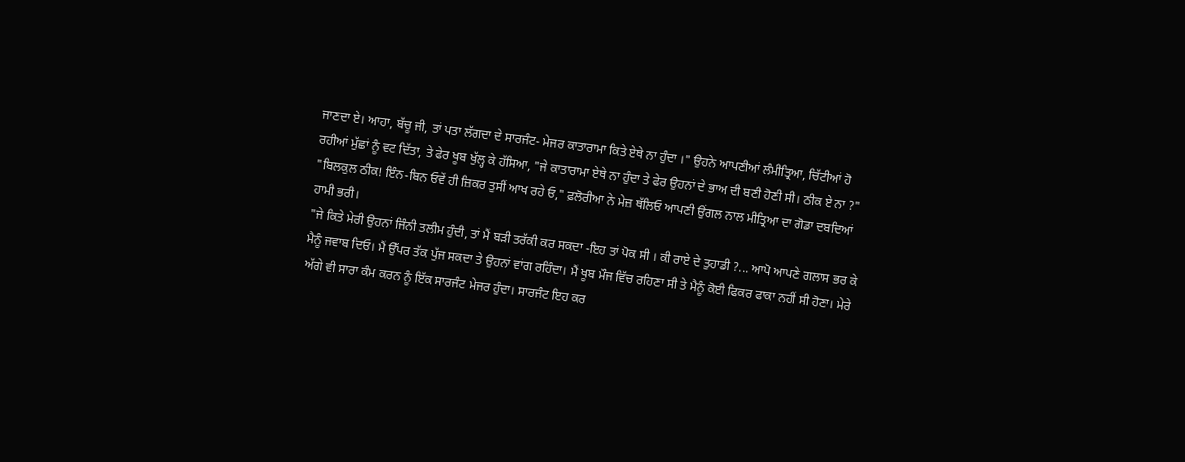ਜਾਣਦਾ ਏ। ਆਹਾ, ਬੱਚੂ ਜੀ, ਤਾਂ ਪਤਾ ਲੱਗਦਾ ਦੇ ਸਾਰਜੰਟ- ਮੇਜਰ ਕਾਤਾਰਾਮਾ ਕਿਤੇ ਏਥੇ ਨਾ ਹੁੰਦਾ ।" ਉਹਨੇ ਆਪਣੀਆਂ ਲੰਮੀਤ੍ਰਿਆ, ਚਿੱਟੀਆਂ ਹੋ ਰਹੀਆਂ ਮੁੱਛਾਂ ਨੂੰ ਵਟ ਦਿੱਤਾ, ਤੇ ਫੇਰ ਖੂਬ ਖੁੱਲ੍ਹ ਕੇ ਹੱਸਿਆ, "ਜੇ ਕਾਤਾਰਾਮਾ ਏਥੇ ਨਾ ਹੁੰਦਾ ਤੇ ਫੇਰ ਉਹਨਾਂ ਦੇ ਭਾਅ ਦੀ ਬਣੀ ਹੋਣੀ ਸੀ। ਠੀਕ ਏ ਨਾ ?"
"ਬਿਲਕੁਲ ਠੀਕ! ਇੰਨ-ਬਿਨ ਓਵੇਂ ਹੀ ਜ਼ਿਕਰ ਤੁਸੀਂ ਆਖ ਰਹੇ ਓ," ਫ਼ਲੋਰੀਆ ਨੇ ਮੇਜ਼ ਥੱਲਿਓ ਆਪਣੀ ਉਂਗਲ ਨਾਲ ਮੀਤ੍ਰਿਆ ਦਾ ਗੋਡਾ ਦਬਦਿਆਂ ਹਾਮੀ ਭਰੀ।
"ਜੇ ਕਿਤੇ ਮੇਰੀ ਉਹਨਾਂ ਜਿੰਨੀ ਤਲੀਮ ਹੁੰਦੀ, ਤਾਂ ਮੈਂ ਬੜੀ ਤਰੱਕੀ ਕਰ ਸਕਦਾ -ਇਹ ਤਾਂ ਪੋਕ ਸੀ । ਕੀ ਰਾਏ ਦੇ ਤੁਹਾਡੀ ?... ਆਪੋ ਆਪਣੇ ਗਲਾਸ ਭਰ ਕੇ ਮੈਨੂੰ ਜਵਾਬ ਦਿਓ। ਮੈਂ ਉੱਪਰ ਤੱਕ ਪੁੱਜ ਸਕਦਾ ਤੇ ਉਹਨਾਂ ਵਾਂਗ ਰਹਿੰਦਾ। ਮੈਂ ਖੂਬ ਮੌਜ ਵਿੱਚ ਰਹਿਣਾ ਸੀ ਤੇ ਮੈਨੂੰ ਕੋਈ ਫਿਕਰ ਫਾਕਾ ਨਹੀਂ ਸੀ ਹੋਣਾ। ਮੇਰੇ ਅੱਗੇ ਵੀ ਸਾਰਾ ਕੰਮ ਕਰਨ ਨੂੰ ਇੱਕ ਸਾਰਜੰਟ ਮੇਜਰ ਹੁੰਦਾ। ਸਾਰਜੰਟ ਇਹ ਕਰ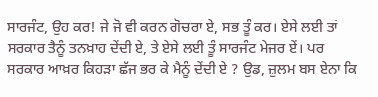ਸਾਰਜੰਟ, ਉਹ ਕਰ! ਜੇ ਜੋ ਵੀ ਕਰਨ ਗੋਚਰਾ ਏ, ਸਭ ਤੂੰ ਕਰ। ਏਸੇ ਲਈ ਤਾਂ ਸਰਕਾਰ ਤੈਨੂੰ ਤਨਖ਼ਾਹ ਦੇਂਦੀ ਏ, ਤੇ ਏਸੇ ਲਈ ਤੂੰ ਸਾਰਜੰਟ ਮੇਜਰ ਏਂ। ਪਰ ਸਰਕਾਰ ਆਖ਼ਰ ਕਿਹੜਾ ਛੱਜ ਭਰ ਕੇ ਮੈਨੂੰ ਦੇਂਦੀ ਏ ? ਉਡ, ਜ਼ੁਲਮ ਬਸ ਏਨਾ ਕਿ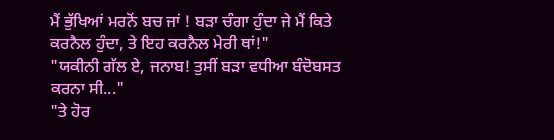ਮੈਂ ਭੁੱਖਿਆਂ ਮਰਨੋਂ ਬਚ ਜਾਂ ! ਬੜਾ ਚੰਗਾ ਹੁੰਦਾ ਜੇ ਮੈਂ ਕਿਤੇ ਕਰਨੈਲ ਹੁੰਦਾ, ਤੇ ਇਹ ਕਰਨੈਲ ਮੇਰੀ ਥਾਂ!"
"ਯਕੀਨੀ ਗੱਲ ਏ, ਜਨਾਬ! ਤੁਸੀਂ ਬੜਾ ਵਧੀਆ ਬੰਦੋਬਸਤ ਕਰਨਾ ਸੀ..."
"ਤੇ ਹੋਰ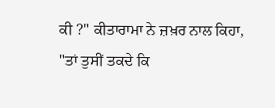ਕੀ ?" ਕੀਤਾਰਾਮਾ ਨੇ ਜ਼ਖ਼ਰ ਨਾਲ ਕਿਹਾ, "ਤਾਂ ਤੁਸੀਂ ਤਕਦੇ ਕਿ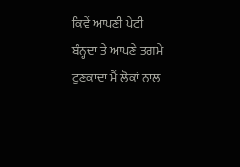ਕਿਵੇਂ ਆਪਣੀ ਪੇਟੀ ਬੰਨ੍ਹਦਾ ਤੇ ਆਪਣੇ ਤਗਮੇ ਟੁਣਕਾਦਾ ਮੈਂ ਲੋਕਾਂ ਨਾਲ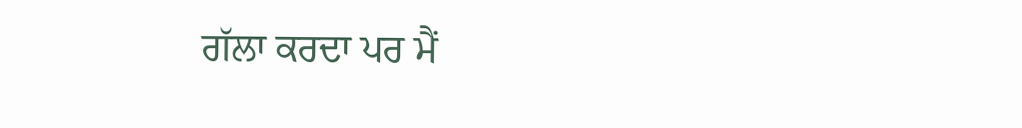ਗੱਲਾ ਕਰਦਾ ਪਰ ਮੈਂ